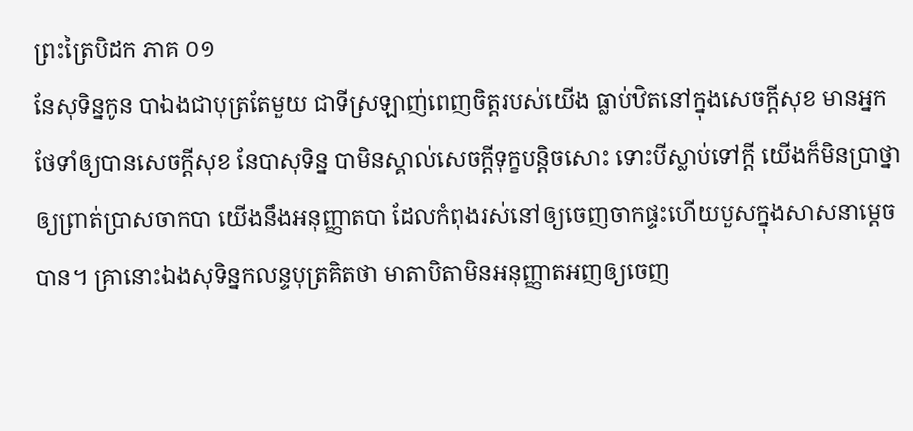ព្រះត្រៃបិដក ភាគ ០១
នែសុទិន្នកូន បាឯងជាបុត្រតែមួយ ជាទីស្រឡាញ់ពេញចិត្តរបស់យើង ធ្លាប់ឋិតនៅក្នុងសេចក្តីសុខ មានអ្នកថែទាំឲ្យបានសេចក្តីសុខ នែបាសុទិន្ន បាមិនស្គាល់សេចក្តីទុក្ខបន្តិចសោះ ទោះបីស្លាប់ទៅក្តី យើងក៏មិនប្រាថ្នាឲ្យព្រាត់ប្រាសចាកបា យើងនឹងអនុញ្ញាតបា ដែលកំពុងរស់នៅឲ្យចេញចាកផ្ទះហើយបួសក្នុងសាសនាម្តេចបាន។ គ្រានោះឯងសុទិន្នកលន្ទបុត្រគិតថា មាតាបិតាមិនអនុញ្ញាតអញឲ្យចេញ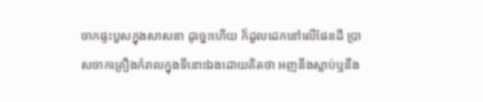ចាកផ្ទះបួសក្នុងសាសនា ដូច្នេះហើយ ក៏ដួលដេកនៅលើផែនដី ប្រាសចាកគ្រឿងកំរាលក្នុងទីនោះឯងដោយគិតថា អញនឹងស្លាប់ឬនឹង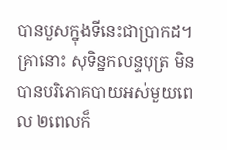បានបួសក្នុងទីនេះជាប្រាកដ។ គ្រានោះ សុទិន្នកលន្ទបុត្រ មិនបានបរិភោគបាយអស់មួយពេល ២ពេលក៏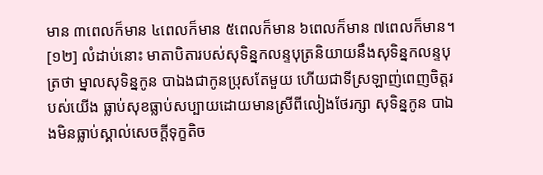មាន ៣ពេលក៏មាន ៤ពេលក៏មាន ៥ពេលក៏មាន ៦ពេលក៏មាន ៧ពេលក៏មាន។
[១២] លំដាប់នោះ មាតាបិតារបស់សុទិន្នកលន្ទបុត្រនិយាយនឹងសុទិន្នកលន្ទបុត្រថា ម្នាលសុទិន្នកូន បាឯងជាកូនប្រុសតែមួយ ហើយជាទីស្រឡាញ់ពេញចិត្តរបស់យើង ធ្លាប់សុខធ្លាប់សប្បាយដោយមានស្រីពីលៀងថែរក្សា សុទិន្នកូន បាឯងមិនធ្លាប់ស្គាល់សេចក្តីទុក្ខតិច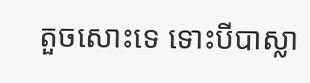តួចសោះទេ ទោះបីបាស្លា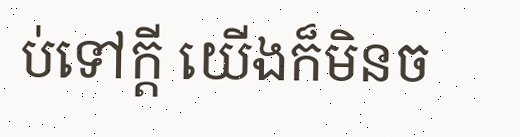ប់ទៅក្តី យើងក៏មិនច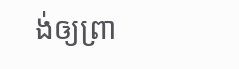ង់ឲ្យព្រា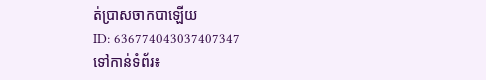ត់ប្រាសចាកបាឡើយ
ID: 636774043037407347
ទៅកាន់ទំព័រ៖